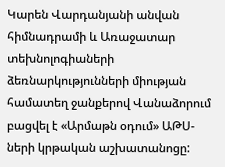Կարեն Վարդանյանի անվան հիմնադրամի և Առաջատար տեխնոլոգիաների ձեռնարկությունների միության համատեղ ջանքերով Վանաձորում բացվել է «Արմաթն օդում» ԱԹՍ-ների կրթական աշխատանոցը: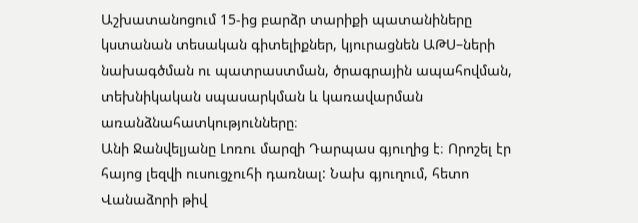Աշխատանոցում 15-ից բարձր տարիքի պատանիները կստանան տեսական գիտելիքներ, կյուրացնեն ԱԹՍ–ների նախագծման ու պատրաստման, ծրագրային ապահովման, տեխնիկական սպասարկման և կառավարման առանձնահատկությունները։
Անի Ջանվելյանը Լոռու մարզի Դարպաս գյուղից է։ Որոշել էր հայոց լեզվի ուսուցչուհի դառնալ: Նախ գյուղում, հետո Վանաձորի թիվ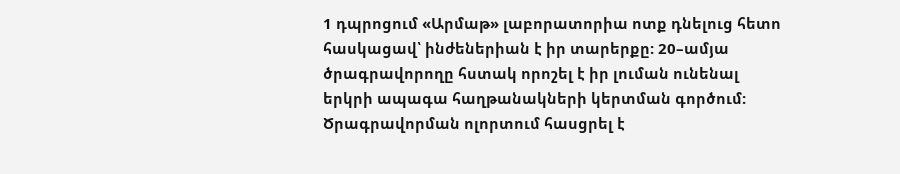1 դպրոցում «Արմաթ» լաբորատորիա ոտք դնելուց հետո հասկացավ՝ ինժեներիան է իր տարերքը: 20–ամյա ծրագրավորողը հստակ որոշել է իր լուման ունենալ երկրի ապագա հաղթանակների կերտման գործում: Ծրագրավորման ոլորտում հասցրել է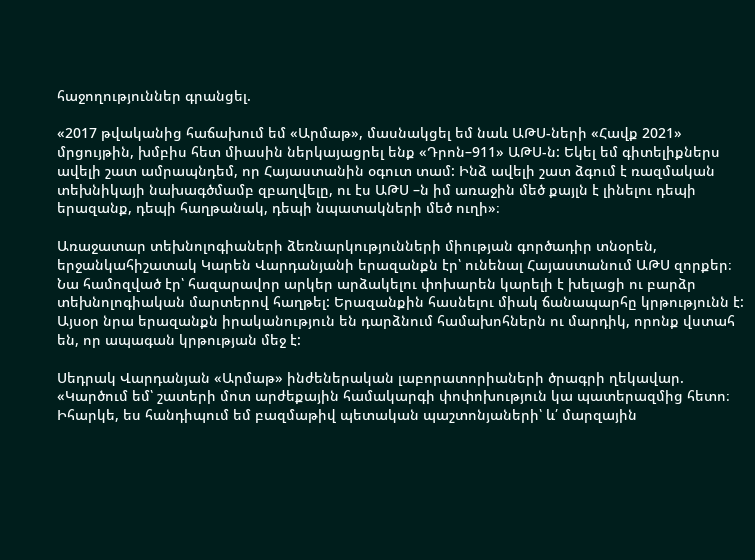հաջողություններ գրանցել.

«2017 թվականից հաճախում եմ «Արմաթ», մասնակցել եմ նաև ԱԹՍ-ների «Հավք 2021» մրցույթին, խմբիս հետ միասին ներկայացրել ենք «Դրոն–911» ԱԹՍ-ն: Եկել եմ գիտելիքներս ավելի շատ ամրապնդեմ, որ Հայաստանին օգուտ տամ: Ինձ ավելի շատ ձգում է ռազմական տեխնիկայի նախագծմամբ զբաղվելը, ու էս ԱԹՍ –ն իմ առաջին մեծ քայլն է լինելու դեպի երազանք, դեպի հաղթանակ, դեպի նպատակների մեծ ուղի»։

Առաջատար տեխնոլոգիաների ձեռնարկությունների միության գործադիր տնօրեն, երջանկահիշատակ Կարեն Վարդանյանի երազանքն էր՝ ունենալ Հայաստանում ԱԹՍ զորքեր։ Նա համոզված էր՝ հազարավոր արկեր արձակելու փոխարեն կարելի է խելացի ու բարձր տեխնոլոգիական մարտերով հաղթել: Երազանքին հասնելու միակ ճանապարհը կրթությունն է: Այսօր նրա երազանքն իրականություն են դարձնում համախոհներն ու մարդիկ, որոնք վստահ են, որ ապագան կրթության մեջ է:

Սեդրակ Վարդանյան «Արմաթ» ինժեներական լաբորատորիաների ծրագրի ղեկավար.
«Կարծում եմ՝ շատերի մոտ արժեքային համակարգի փոփոխություն կա պատերազմից հետո։ Իհարկե, ես հանդիպում եմ բազմաթիվ պետական պաշտոնյաների՝ և՛ մարզային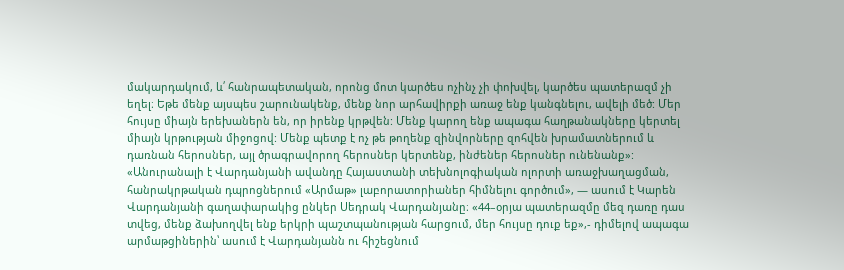մակարդակում, և՛ հանրապետական, որոնց մոտ կարծես ոչինչ չի փոխվել, կարծես պատերազմ չի եղել։ Եթե մենք այսպես շարունակենք, մենք նոր արհավիրքի առաջ ենք կանգնելու, ավելի մեծ: Մեր հույսը միայն երեխաներն են, որ իրենք կրթվեն: Մենք կարող ենք ապագա հաղթանակները կերտել միայն կրթության միջոցով: Մենք պետք է ոչ թե թողենք զինվորները զոհվեն խրամատներում և դառնան հերոսներ, այլ ծրագրավորող հերոսներ կերտենք, ինժեներ հերոսներ ունենանք»:
«Անուրանալի է Վարդանյանի ավանդը Հայաստանի տեխնոլոգիական ոլորտի առաջխաղացման, հանրակրթական դպրոցներում «Արմաթ» լաբորատորիաներ հիմնելու գործում», — ասում է Կարեն Վարդանյանի գաղափարակից ընկեր Սեդրակ Վարդանյանը։ «44–օրյա պատերազմը մեզ դառը դաս տվեց, մենք ձախողվել ենք երկրի պաշտպանության հարցում, մեր հույսը դուք եք»,- դիմելով ապագա արմաթցիներին՝ ասում է Վարդանյանն ու հիշեցնում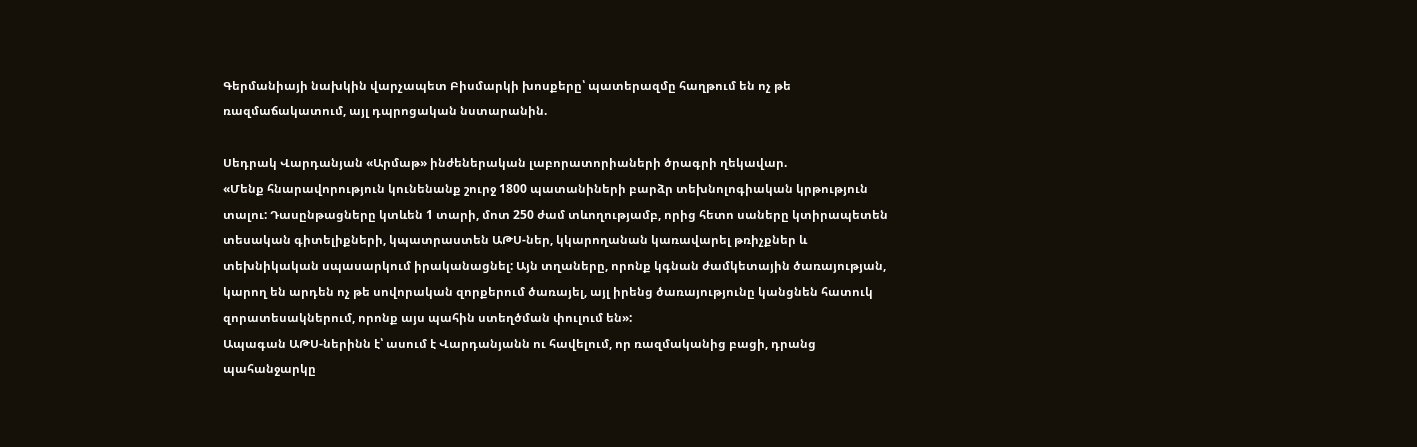Գերմանիայի նախկին վարչապետ Բիսմարկի խոսքերը՝ պատերազմը հաղթում են ոչ թե ռազմաճակատում, այլ դպրոցական նստարանին.

Սեդրակ Վարդանյան «Արմաթ» ինժեներական լաբորատորիաների ծրագրի ղեկավար.
«Մենք հնարավորություն կունենանք շուրջ 1800 պատանիների բարձր տեխնոլոգիական կրթություն տալու: Դասընթացները կտևեն 1 տարի, մոտ 250 ժամ տևողությամբ, որից հետո սաները կտիրապետեն տեսական գիտելիքների, կպատրաստեն ԱԹՍ-ներ, կկարողանան կառավարել թռիչքներ և տեխնիկական սպասարկում իրականացնել: Այն տղաները, որոնք կգնան ժամկետային ծառայության, կարող են արդեն ոչ թե սովորական զորքերում ծառայել, այլ իրենց ծառայությունը կանցնեն հատուկ զորատեսակներում, որոնք այս պահին ստեղծման փուլում են»:
Ապագան ԱԹՍ-ներինն է՝ ասում է Վարդանյանն ու հավելում, որ ռազմականից բացի, դրանց պահանջարկը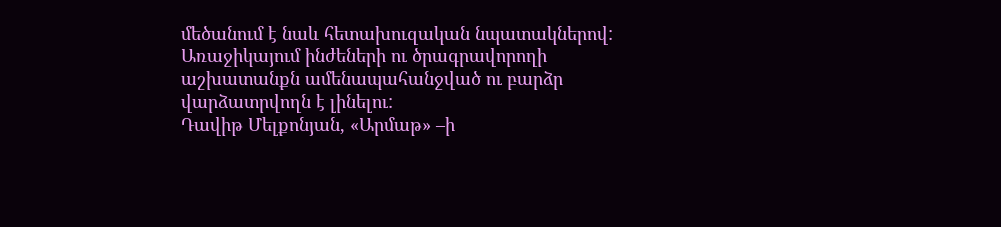մեծանում է նաև հետախուզական նպատակներով: Առաջիկայում ինժեների ու ծրագրավորողի աշխատանքն ամենապահանջված ու բարձր վարձատրվողն է լինելու:
Դավիթ Մելքոնյան, «Արմաթ» –ի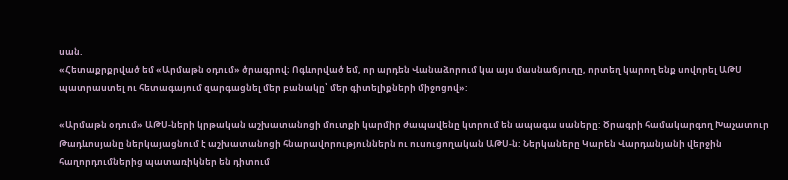սան.
«Հետաքրքրված եմ «Արմաթն օդում» ծրագրով։ Ոգևորված եմ, որ արդեն Վանաձորում կա այս մասնաճյուղը, որտեղ կարող ենք սովորել ԱԹՍ պատրաստել ու հետագայում զարգացնել մեր բանակը՝ մեր գիտելիքների միջոցով»:

«Արմաթն օդում» ԱԹՍ-ների կրթական աշխատանոցի մուտքի կարմիր ժապավենը կտրում են ապագա սաները: Ծրագրի համակարգող Խաչատուր Թադևոսյանը ներկայացնում է աշխատանոցի հնարավորություններն ու ուսուցողական ԱԹՍ-ն: Ներկաները Կարեն Վարդանյանի վերջին հաղորդումներից պատառիկներ են դիտում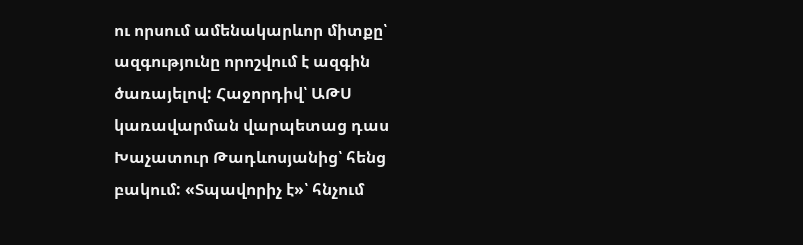ու որսում ամենակարևոր միտքը՝ ազգությունը որոշվում է ազգին ծառայելով: Հաջորդիվ՝ ԱԹՍ կառավարման վարպետաց դաս Խաչատուր Թադևոսյանից՝ հենց բակում: «Տպավորիչ է»՝ հնչում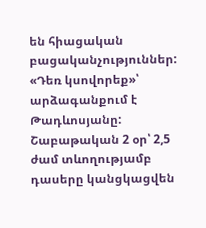են հիացական բացականչություններ: «Դեռ կսովորեք»՝ արձագանքում է Թադևոսյանը: Շաբաթական 2 օր՝ 2,5 ժամ տևողությամբ դասերը կանցկացվեն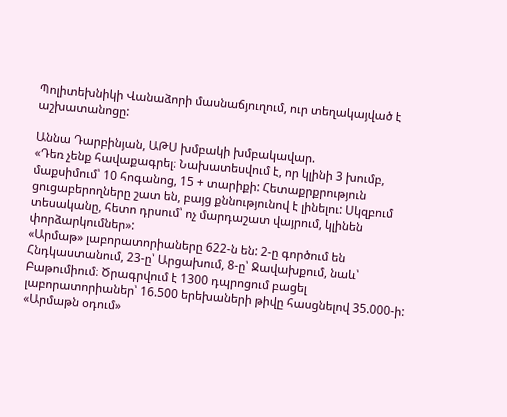Պոլիտեխնիկի Վանաձորի մասնաճյուղում, ուր տեղակայված է աշխատանոցը:

Աննա Դարբինյան, ԱԹՍ խմբակի խմբակավար.
«Դեռ չենք հավաքագրել։ Նախատեսվում է, որ կլինի 3 խումբ, մաքսիմում՝ 10 հոգանոց, 15 + տարիքի: Հետաքրքրություն ցուցաբերողները շատ են, բայց քննությունով է լինելու: Սկզբում տեսականը, հետո դրսում՝ ոչ մարդաշատ վայրում, կլինեն փորձարկումներ»:
«Արմաթ» լաբորատորիաները 622-ն են: 2-ը գործում են Հնդկաստանում, 23-ը՝ Արցախում, 8-ը՝ Ջավախքում, նաև՝ Բաթումիում։ Ծրագրվում է 1300 դպրոցում բացել լաբորատորիաներ՝ 16.500 երեխաների թիվը հասցնելով 35.000-ի: «Արմաթն օդում»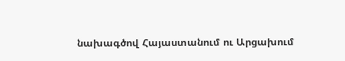նախագծով Հայաստանում ու Արցախում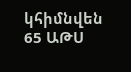կհիմնվեն 65 ԱԹՍ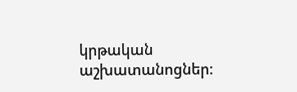կրթական աշխատանոցներ։